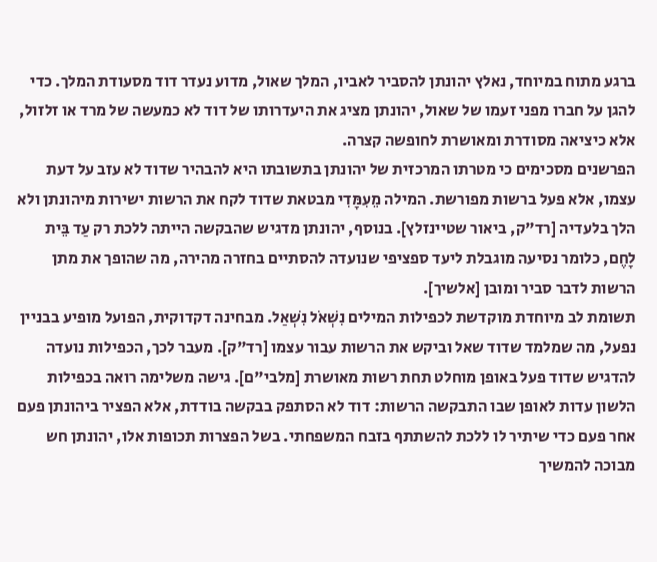ברגע מתוח במיוחד, נאלץ יהונתן להסביר לאביו, המלך שאול, מדוע נעדר דוד מסעודת המלך. כדי להגן על חברו מפני זעמו של שאול, יהונתן מציג את היעדרותו של דוד לא כמעשה של מרד או זלזול, אלא כיציאה מסודרת ומאושרת לחופשה קצרה.
הפרשנים מסכימים כי מטרתו המרכזית של יהונתן בתשובתו היא להבהיר שדוד לא עזב על דעת עצמו, אלא פעל ברשות מפורשת. המילה מֵעִמָּדִי מבטאת שדוד לקח את הרשות ישירות מיהונתן ולא הלך בלעדיה [רד"ק, ביאור שטיינזלץ]. בנוסף, יהונתן מדגיש שהבקשה הייתה ללכת רק עַד בֵּית לָחֶם, כלומר נסיעה מוגבלת ליעד ספציפי שנועדה להסתיים בחזרה מהירה, מה שהופך את מתן הרשות לדבר סביר ומובן [אלשיך].
תשומת לב מיוחדת מוקדשת לכפילות המילים נִשְׁאֹל נִשְׁאַל. מבחינה דקדוקית, הפועל מופיע בבניין נפעל, מה שמלמד שדוד שאל וביקש את הרשות עבור עצמו [רד"ק]. מעבר לכך, הכפילות נועדה להדגיש שדוד פעל באופן מוחלט תחת רשות מאושרת [מלבי"ם]. גישה משלימה רואה בכפילות הלשון עדות לאופן שבו התבקשה הרשות: דוד לא הסתפק בבקשה בודדת, אלא הפציר ביהונתן פעם אחר פעם כדי שיתיר לו ללכת להשתתף בזבח המשפחתי. בשל הפצרות תכופות אלו, יהונתן חש מבוכה להמשיך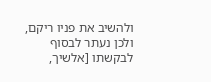ולהשיב את פניו ריקם, ולכן נעתר לבסוף לבקשתו [אלשיך,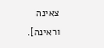צאינה וראינה].